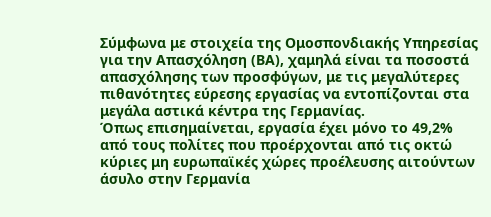Σύμφωνα με στοιχεία της Ομοσπονδιακής Υπηρεσίας για την Απασχόληση (ΒΑ), χαμηλά είναι τα ποσοστά απασχόλησης των προσφύγων, με τις μεγαλύτερες πιθανότητες εύρεσης εργασίας να εντοπίζονται στα μεγάλα αστικά κέντρα της Γερμανίας.
Όπως επισημαίνεται, εργασία έχει μόνο το 49,2% από τους πολίτες που προέρχονται από τις οκτώ κύριες μη ευρωπαϊκές χώρες προέλευσης αιτούντων άσυλο στην Γερμανία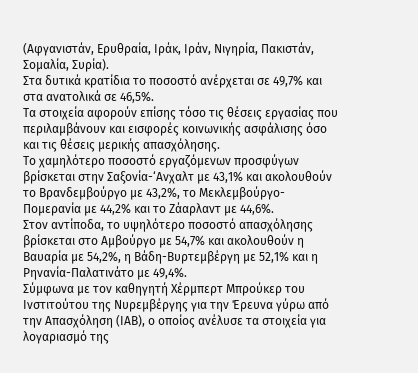(Αφγανιστάν, Ερυθραία, Ιράκ, Ιράν, Νιγηρία, Πακιστάν, Σομαλία, Συρία).
Στα δυτικά κρατίδια το ποσοστό ανέρχεται σε 49,7% και στα ανατολικά σε 46,5%.
Τα στοιχεία αφορούν επίσης τόσο τις θέσεις εργασίας που περιλαμβάνουν και εισφορές κοινωνικής ασφάλισης όσο και τις θέσεις μερικής απασχόλησης.
Το χαμηλότερο ποσοστό εργαζόμενων προσφύγων βρίσκεται στην Σαξονία-‘Ανχαλτ με 43,1% και ακολουθούν το Βρανδεμβούργο με 43,2%, το Μεκλεμβούργο-Πομερανία με 44,2% και το Ζάαρλαντ με 44,6%.
Στον αντίποδα, το υψηλότερο ποσοστό απασχόλησης βρίσκεται στο Αμβούργο με 54,7% και ακολουθούν η Βαυαρία με 54,2%, η Βάδη-Βυρτεμβέργη με 52,1% και η Ρηνανία-Παλατινάτο με 49,4%.
Σύμφωνα με τον καθηγητή Χέρμπερτ Μπρούκερ του Ινστιτούτου της Νυρεμβέργης για την Έρευνα γύρω από την Απασχόληση (ΙΑΒ), ο οποίος ανέλυσε τα στοιχεία για λογαριασμό της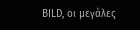BILD, οι μεγάλες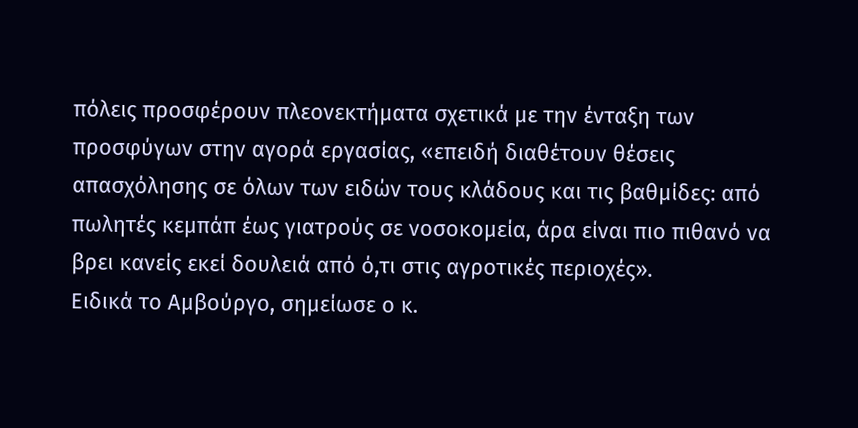πόλεις προσφέρουν πλεονεκτήματα σχετικά με την ένταξη των προσφύγων στην αγορά εργασίας, «επειδή διαθέτουν θέσεις απασχόλησης σε όλων των ειδών τους κλάδους και τις βαθμίδες: από πωλητές κεμπάπ έως γιατρούς σε νοσοκομεία, άρα είναι πιο πιθανό να βρει κανείς εκεί δουλειά από ό,τι στις αγροτικές περιοχές».
Ειδικά το Αμβούργο, σημείωσε ο κ.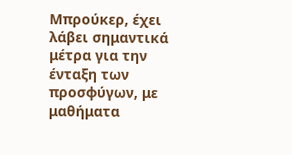Μπρούκερ, έχει λάβει σημαντικά μέτρα για την ένταξη των προσφύγων, με μαθήματα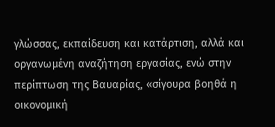γλώσσας, εκπαίδευση και κατάρτιση, αλλά και οργανωμένη αναζήτηση εργασίας, ενώ στην περίπτωση της Βαυαρίας, «σίγουρα βοηθά η οικονομική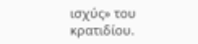ισχύς» του κρατιδίου.